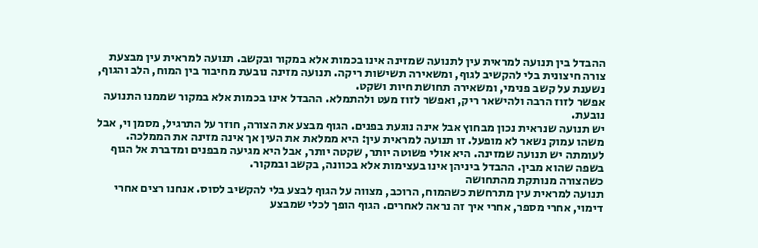ההבדל בין תנועה למראית עין לתנועה שמזינה אינו בכמות אלא במקור ובקשב. תנועה למראית עין מבצעת צורה חיצונית בלי להקשיב לגוף, ומשאירה תשישות ריקה. תנועה מזינה נובעת מחיבור בין המוח, הלב והגוף, נשענת על קשב פנימי, ומשאירה תחושת חיות ושקט.
אפשר לזוז הרבה ולהישאר ריק, ואפשר לזוז מעט ולהתמלא. ההבדל אינו בכמות אלא במקור שממנו התנועה נובעת.
יש תנועה שנראית נכון מבחוץ אבל אינה נוגעת בפנים. הגוף מבצע את הצורה, חוזר על התרגיל, מסמן וי, אבל משהו עמוק נשאר לא מופעל. זו תנועה למראית עין: היא ממלאת את העין אך אינה מזינה את הממלכה.
לעומתה יש תנועה שמזינה. היא אולי פשוטה יותר, שקטה יותר, אבל היא מגיעה מבפנים ומדברת אל הגוף בשפה שהוא מבין. ההבדל ביניהן אינו בעצימות אלא בכוונה, בקשב ובמקור.
כשהצורה מנותקת מהתחושה
תנועה למראית עין מתרחשת כשהמוח, הרוכב, מצווה על הגוף לבצע בלי להקשיב לסוס. אנחנו רצים אחרי דימוי, אחרי מספר, אחרי איך זה נראה לאחרים. הגוף הופך לכלי שמבצע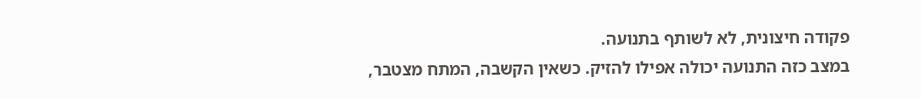פקודה חיצונית, לא לשותף בתנועה.
במצב כזה התנועה יכולה אפילו להזיק. כשאין הקשבה, המתח מצטבר,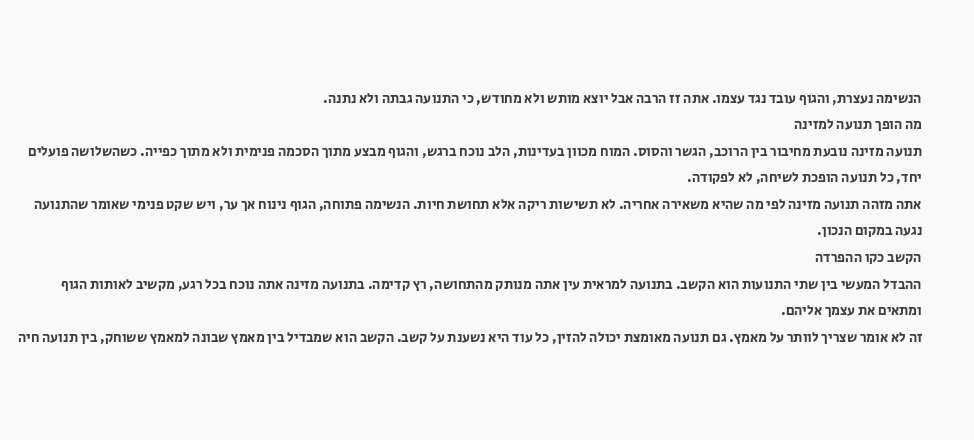הנשימה נעצרת, והגוף עובד נגד עצמו. אתה זז הרבה אבל יוצא מותש ולא מחודש, כי התנועה גבתה ולא נתנה.
מה הופך תנועה למזינה
תנועה מזינה נובעת מחיבור בין הרוכב, הגשר והסוס. המוח מכוון בעדינות, הלב נוכח ברגש, והגוף מבצע מתוך הסכמה פנימית ולא מתוך כפייה. כשהשלושה פועלים יחד, כל תנועה הופכת לשיחה, לא לפקודה.
אתה מזהה תנועה מזינה לפי מה שהיא משאירה אחריה. לא תשישות ריקה אלא תחושת חיות. הנשימה פתוחה, הגוף נינוח אך ער, ויש שקט פנימי שאומר שהתנועה נגעה במקום הנכון.
הקשב כקו ההפרדה
ההבדל המעשי בין שתי התנועות הוא הקשב. בתנועה למראית עין אתה מנותק מהתחושה, רץ קדימה. בתנועה מזינה אתה נוכח בכל רגע, מקשיב לאותות הגוף ומתאים את עצמך אליהם.
זה לא אומר שצריך לוותר על מאמץ. גם תנועה מאומצת יכולה להזין, כל עוד היא נשענת על קשב. הקשב הוא שמבדיל בין מאמץ שבונה למאמץ ששוחק, בין תנועה חיה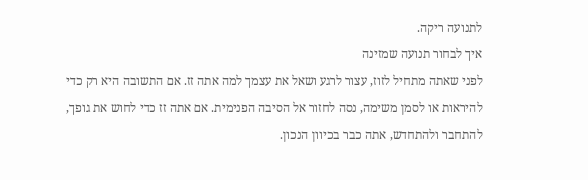לתנועה ריקה.
איך לבחור תנועה שמזינה
לפני שאתה מתחיל לזוז, עצור לרגע ושאל את עצמך למה אתה זז. אם התשובה היא רק כדי להיראות או לסמן משימה, נסה לחזור אל הסיבה הפנימית. אם אתה זז כדי לחוש את גופך, להתחבר ולהתחדש, אתה כבר בכיוון הנכון.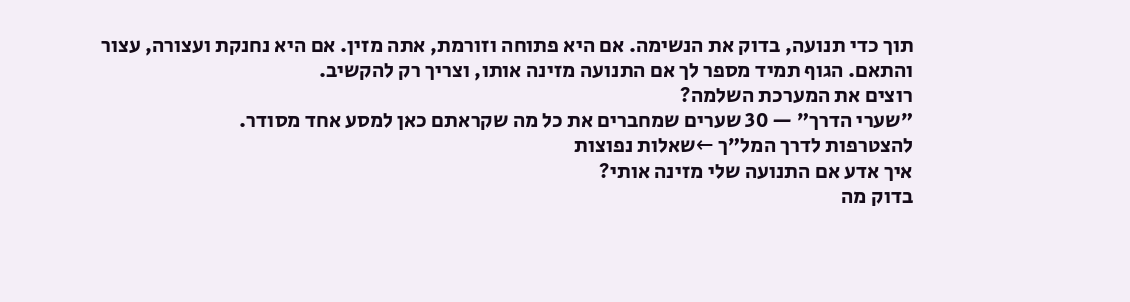תוך כדי תנועה, בדוק את הנשימה. אם היא פתוחה וזורמת, אתה מזין. אם היא נחנקת ועצורה, עצור והתאם. הגוף תמיד מספר לך אם התנועה מזינה אותו, וצריך רק להקשיב.
רוצים את המערכת השלמה?
״שערי הדרך״ — 30 שערים שמחברים את כל מה שקראתם כאן למסע אחד מסודר.
להצטרפות לדרך המל״ך ←שאלות נפוצות
איך אדע אם התנועה שלי מזינה אותי?
בדוק מה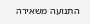התנועה משאירה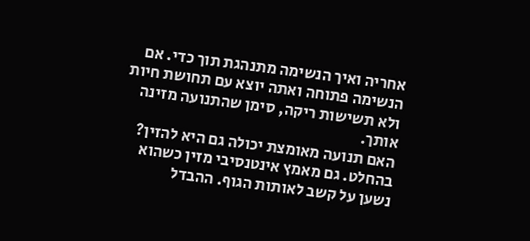אחריה ואיך הנשימה מתנהגת תוך כדי. אם הנשימה פתוחה ואתה יוצא עם תחושת חיות ולא תשישות ריקה, סימן שהתנועה מזינה אותך.
האם תנועה מאומצת יכולה גם היא להזין?
בהחלט. גם מאמץ אינטנסיבי מזין כשהוא נשען על קשב לאותות הגוף. ההבדל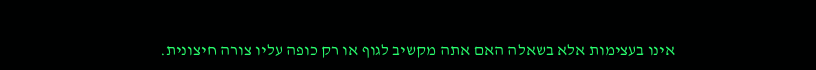אינו בעצימות אלא בשאלה האם אתה מקשיב לגוף או רק כופה עליו צורה חיצונית.